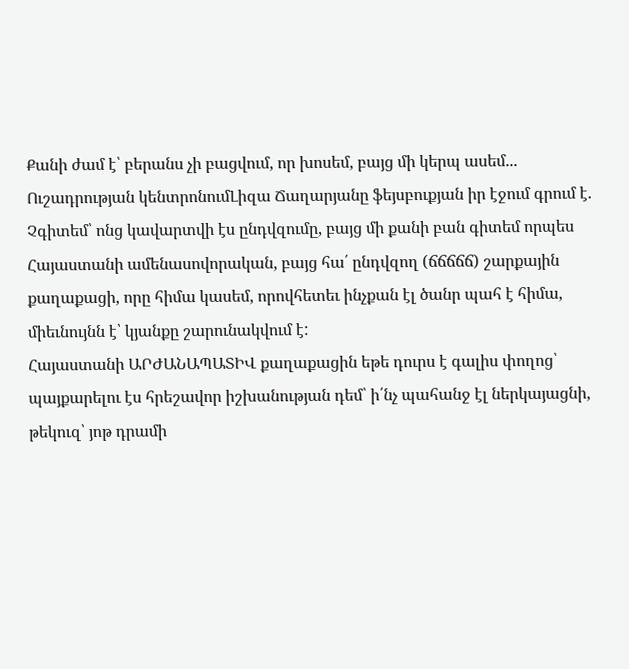Քանի ժամ է՝ բերանս չի բացվում, որ խոսեմ, բայց մի կերպ ասեմ...
Ուշադրության կենտրոնումԼիզա Ճաղարյանը ֆեյսբուքյան իր էջում գրում է.
Չգիտեմ՝ ոնց կավարտվի էս ընդվզումը, բայց մի քանի բան գիտեմ որպես Հայաստանի ամենասովորական, բայց հա՛ ընդվզող (ճճճճճ) շարքային քաղաքացի, որը հիմա կասեմ, որովհետեւ ինչքան էլ ծանր պահ է հիմա, միեւնույնն է՝ կյանքը շարունակվում է:
Հայաստանի ԱՐԺԱՆԱՊԱՏԻՎ քաղաքացին եթե դուրս է գալիս փողոց՝ պայքարելու էս հրեշավոր իշխանության դեմ՝ ի՛նչ պահանջ էլ ներկայացնի, թեկուզ՝ յոթ դրամի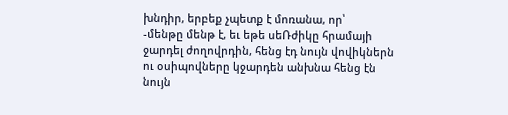խնդիր, երբեք չպետք է մոռանա, որ՝
-մենթը մենթ է, եւ եթե սեՌժիկը հրամայի ջարդել ժողովրդին, հենց էդ նույն վովիկներն ու օսիպովները կջարդեն անխնա հենց էն նույն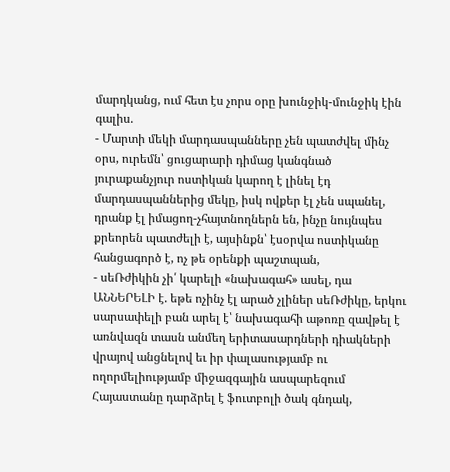մարդկանց, ում հետ էս չորս օրը խունջիկ-մունջիկ էին գալիս.
- Մարտի մեկի մարդասպանները չեն պատժվել մինչ օրս, ուրեմն՝ ցուցարարի դիմաց կանգնած յուրաքանչյուր ոստիկան կարող է լինել էդ մարդասպաններից մեկը, իսկ ովքեր էլ չեն սպանել, դրանք էլ իմացող-չհայտնողներն են, ինչը նույնպես քրեորեն պատժելի է, այսինքն՝ էսօրվա ոստիկանը հանցագործ է, ոչ թե օրենքի պաշտպան,
- սեՌժիկին չի՛ կարելի «նախագահ» ասել, դա ԱՆՆԵՐԵԼԻ է. եթե ոչինչ էլ արած չլիներ սեՌժիկը, երկու սարսափելի բան արել է՝ նախագահի աթոռը զավթել է առնվազն տասն անմեղ երիտասարդների դիակների վրայով անցնելով եւ իր փալասությամբ ու ողորմելիությամբ միջազգային ասպարեզում Հայաստանը դարձրել է ֆուտբոլի ծակ գնդակ,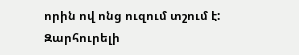որին ով ոնց ուզում տշում է:
Զարհուրելի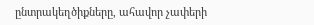ընտրակեղծիքները, ահավոր չափերի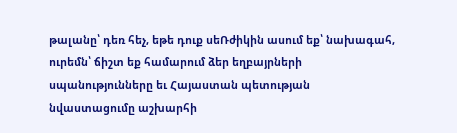թալանը՝ դեռ հեչ, եթե դուք սեՌժիկին ասում եք՝ նախագահ, ուրեմն՝ ճիշտ եք համարում ձեր եղբայրների սպանությունները եւ Հայաստան պետության նվաստացումը աշխարհի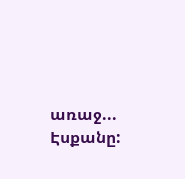առաջ...
Էսքանը: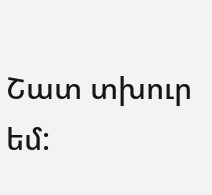Շատ տխուր եմ: